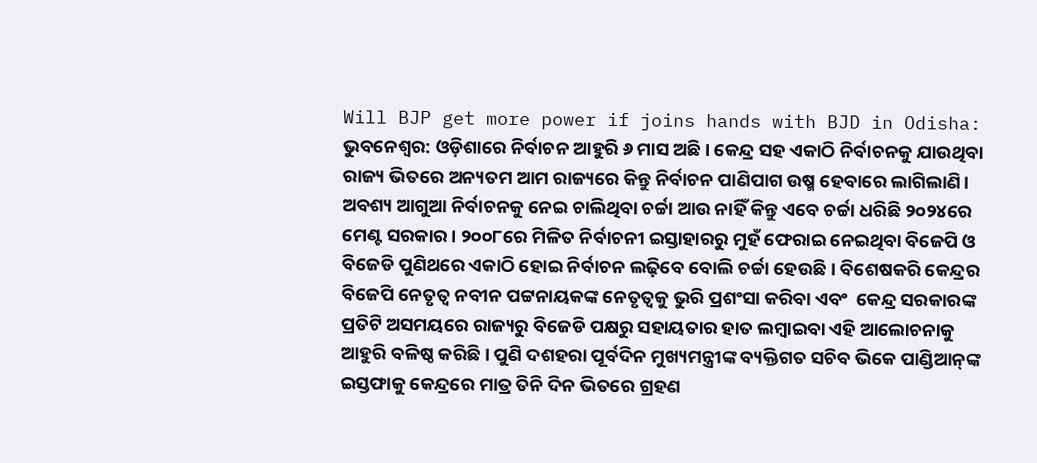Will BJP get more power if joins hands with BJD in Odisha: ଭୁବନେଶ୍ୱର: ଓଡ଼ିଶାରେ ନିର୍ବାଚନ ଆହୁରି ୬ ମାସ ଅଛି। କେନ୍ଦ୍ର ସହ ଏକାଠି ନିର୍ବାଚନକୁ ଯାଉଥିବା ରାଜ୍ୟ ଭିତରେ ଅନ୍ୟତମ ଆମ ରାଜ୍ୟରେ କିନ୍ତୁ ନିର୍ବାଚନ ପାଣିପାଗ ଉଷ୍ମ ହେବାରେ ଲାଗିଲାଣି। ଅବଶ୍ୟ ଆଗୁଆ ନିର୍ବାଚନକୁ ନେଇ ଚାଲିଥିବା ଚର୍ଚ୍ଚା ଆଉ ନାହିଁ କିନ୍ତୁ ଏବେ ଚର୍ଚ୍ଚା ଧରିଛି ୨୦୨୪ରେ ମେଣ୍ଟ ସରକାର। ୨୦୦୮ରେ ମିଳିତ ନିର୍ବାଚନୀ ଇସ୍ତାହାରରୁ ମୁହଁ ଫେରାଇ ନେଇଥିବା ବିଜେପି ଓ ବିଜେଡି ପୁଣିଥରେ ଏକାଠି ହୋଇ ନିର୍ବାଚନ ଲଢ଼ିବେ ବୋଲି ଚର୍ଚ୍ଚା ହେଉଛି। ବିଶେଷକରି କେନ୍ଦ୍ରର ବିଜେପି ନେତୃତ୍ୱ ନବୀନ ପଟ୍ଟନାୟକଙ୍କ ନେତୃତ୍ୱକୁ ଭୁରି ପ୍ରଶଂସା କରିବା ଏବଂ  କେନ୍ଦ୍ର ସରକାରଙ୍କ ପ୍ରତିଟି ଅସମୟରେ ରାଜ୍ୟରୁ ବିଜେଡି ପକ୍ଷରୁ ସହାୟତାର ହାତ ଲମ୍ବାଇବା ଏହି ଆଲୋଚନାକୁ ଆହୁରି ବଳିଷ୍ଠ କରିଛି। ପୁଣି ଦଶହରା ପୂର୍ବଦିନ ମୁଖ୍ୟମନ୍ତ୍ରୀଙ୍କ ବ୍ୟକ୍ତିଗତ ସଚିବ ଭିକେ ପାଣ୍ଡିଆନ୍‍ଙ୍କ ଇସ୍ତଫାକୁ କେନ୍ଦ୍ରରେ ମାତ୍ର ତିନି ଦିନ ଭିତରେ ଗ୍ରହଣ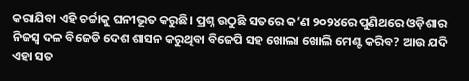କରାଯିବା ଏହି ଚର୍ଚ୍ଚାକୁ ଘନୀଭୂତ କରୁଛି। ପ୍ରଶ୍ନ ଉଠୁଛି ସତରେ କ’ଣ ୨୦୨୪ରେ ପୁଣିଥରେ ଓଡ଼ିଶାର ନିଜସ୍ୱ ଦଳ ବିଜେଡି ଦେଶ ଶାସନ କରୁଥିବା ବିଜେପି ସହ ଖୋଲା ଖୋଲି ମେଣ୍ଟ କରିବ? ଆଉ ଯଦି ଏହା ସତ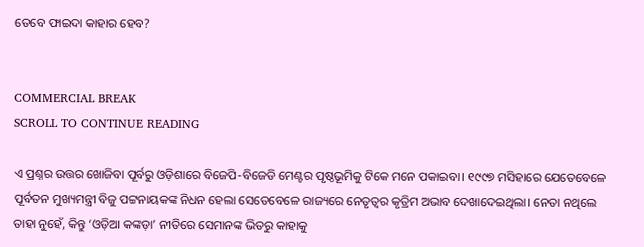ତେବେ ଫାଇଦା କାହାର ହେବ?


COMMERCIAL BREAK
SCROLL TO CONTINUE READING

ଏ ପ୍ରଶ୍ନର ଉତ୍ତର ଖୋଜିବା ପୂର୍ବରୁ ଓଡ଼ିଶାରେ ବିଜେପି-ବିଜେଡି ମେଣ୍ଟର ପୃଷ୍ଠଭୂମିକୁ ଟିକେ ମନେ ପକାଇବା। ୧୯୯୭ ମସିହାରେ ଯେତେବେଳେ ପୂର୍ବତନ ମୁଖ୍ୟମନ୍ତ୍ରୀ ବିଜୁ ପଟ୍ଟନାୟକଙ୍କ ନିଧନ ହେଲା ସେତେବେଳେ ରାଜ୍ୟରେ ନେତୃତ୍ୱର କୃତ୍ରିମ ଅଭାବ ଦେଖାଦେଇଥିଲା। ନେତା ନଥିଲେ ତାହା ନୁହେଁ, କିନ୍ତୁ ‘ଓଡ଼ିଆ କଙ୍କଡ଼ା’ ନୀତିରେ ସେମାନଙ୍କ ଭିତରୁ କାହାକୁ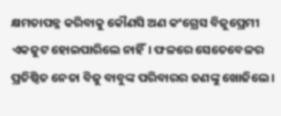କ୍ଷମତାପନ୍ନ କରିବାକୁ କୌଣସି ଅଣ କଂଗ୍ରେସ ବିଜୁପ୍ରେମୀ ଏକଜୁଟ ହୋଇପାରିଲେ ନାହିଁ। ଫଳରେ ସେତେବେଳର ପ୍ରତିଷ୍ଠିତ ନେତା ବିଜୁ ବାବୁଙ୍କ ପରିବାରର ଜଣଙ୍କୁ ଖୋଜିଲେ।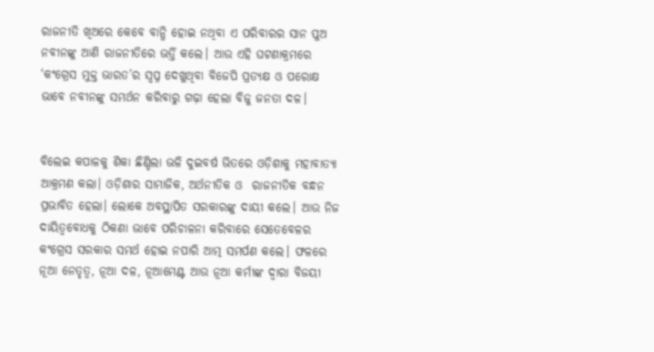ରାଜନୀତି ଖିଅରେ କେବେ ବାନ୍ଧି ହୋଇ ନଥିବା ଏ ପରିବାରର ସାନ ପୁଅ ନବୀନଙ୍କୁ ଆଣି ରାଜନୀତିରେ ଭର୍ତ୍ତି କଲେ। ଆଉ ଏହି ଘଟଣାକ୍ରମରେ ‘କଂଗ୍ରେସ ମୁକ୍ତ ଭାରତ’ର ସ୍ୱପ୍ନ ଦେଖୁଥିବା ବିଜେପି ପ୍ରତ୍ୟକ୍ଷ ଓ ପରୋକ୍ଷ ଭାବେ ନବୀନଙ୍କୁ ସମର୍ଥନ କରିବାରୁ ଗଢ଼ା ହେଲା ବିଜୁ ଜନତା ଦଳ।


ବିଲେଇ କପାଳକୁ ଶିକା ଛିଣ୍ଡିଲା ଭଳି ଦୁଇବର୍ଷ ଭିତରେ ଓଡ଼ିଶାକୁ ମହାବାତ୍ୟା ଆକ୍ରମଣ କଲା। ଓଡ଼ିଶାର ସାମାଜିକ, ଅର୍ଥନୀତିକ ଓ  ରାଜନୀତିକ ବନ୍ଧନ ପ୍ରଭାବିତ ହେଲା। ଲୋକେ ଅବସ୍ଥାପିତ ସରକାରଙ୍କୁ ଦାୟୀ କଲେ। ଆଉ ନିଜ ଦାୟିତ୍ୱବୋଧକୁ ଠିକଣା ଭାବେ ପରିଚାଳନା କରିବାରେ ସେତେବେଳର କଂଗ୍ରେସ ସରକାର ସମର୍ଥ ହୋଇ ନପାରି ଆତ୍ମ ସମର୍ପଣ କଲେ। ଫଳରେ ନୂଆ ନେତୃତ୍ୱ, ନୂଆ ଦଳ, ନୂଆମେଣ୍ଟ ଆଉ ନୂଆ କର୍ମୀଙ୍କ ଦ୍ୱାରା ବିଜୟୀ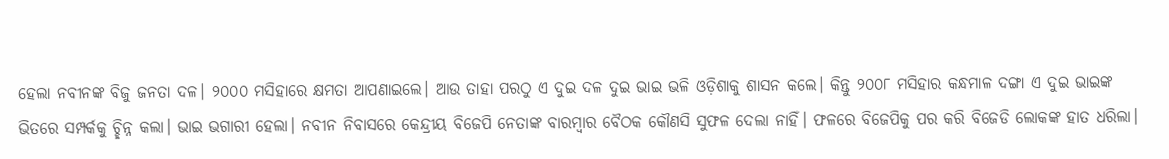ହେଲା ନବୀନଙ୍କ ବିଜୁ ଜନତା ଦଳ। ୨୦୦୦ ମସିହାରେ କ୍ଷମତା ଆପଣାଇଲେ। ଆଉ ତାହା ପରଠୁ ଏ ଦୁଇ ଦଳ ଦୁଇ ଭାଇ ଭଳି ଓଡ଼ିଶାକୁ ଶାସନ କଲେ। କିନ୍ତୁ ୨୦୦୮ ମସିହାର କନ୍ଧମାଳ ଦଙ୍ଗା ଏ ଦୁଇ ଭାଇଙ୍କ ଭିତରେ ସମ୍ପର୍କକୁ ଚ୍ଛିନ୍ନ କଲା। ଭାଇ ଭଗାରୀ ହେଲା। ନବୀନ ନିବାସରେ କେନ୍ଦ୍ରୀୟ ବିଜେପି ନେତାଙ୍କ ବାରମ୍ବାର ବୈଠକ କୌଣସି ସୁଫଳ ଦେଲା ନାହିଁ। ଫଳରେ ବିଜେପିକୁ ପର କରି ବିଜେଡି ଲୋକଙ୍କ ହାତ ଧରିଲା।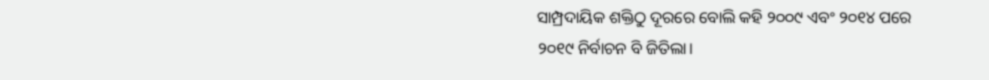ସାମ୍ପ୍ରଦାୟିକ ଶକ୍ତିଠୁ ଦୂରରେ ବୋଲି କହି ୨୦୦୯ ଏବଂ ୨୦୧୪ ପରେ ୨୦୧୯ ନିର୍ବାଚନ ବି ଜିତିଲା।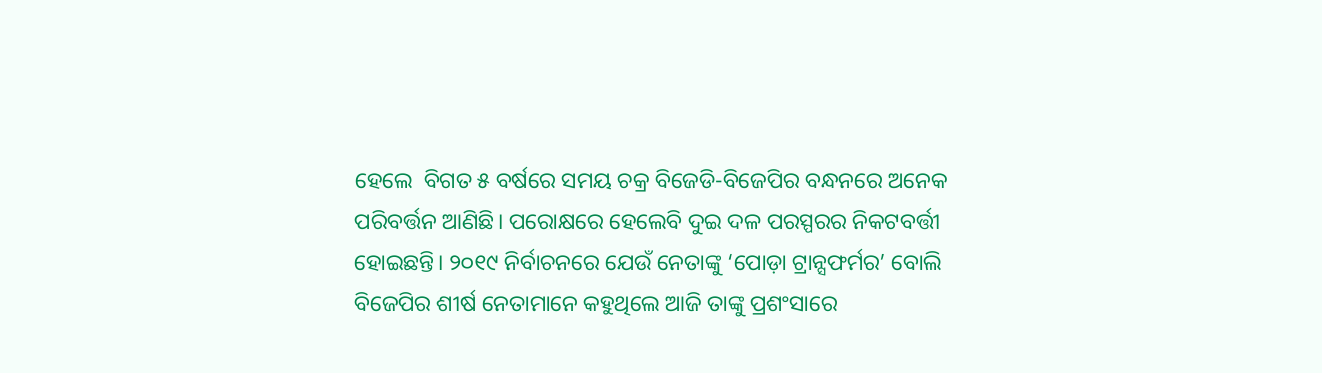ହେଲେ  ବିଗତ ୫ ବର୍ଷରେ ସମୟ ଚକ୍ର ବିଜେଡି-ବିଜେପିର ବନ୍ଧନରେ ଅନେକ ପରିବର୍ତ୍ତନ ଆଣିଛି। ପରୋକ୍ଷରେ ହେଲେବି ଦୁଇ ଦଳ ପରସ୍ପରର ନିକଟବର୍ତ୍ତୀ ହୋଇଛନ୍ତି। ୨୦୧୯ ନିର୍ବାଚନରେ ଯେଉଁ ନେତାଙ୍କୁ ‘ପୋଡ଼ା ଟ୍ରାନ୍ସଫର୍ମର’ ବୋଲି ବିଜେପିର ଶୀର୍ଷ ନେତାମାନେ କହୁଥିଲେ ଆଜି ତାଙ୍କୁ ପ୍ରଶଂସାରେ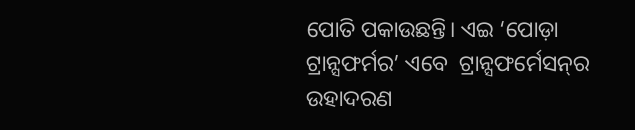ପୋତି ପକାଉଛନ୍ତି। ଏଇ ‘ପୋଡ଼ା ଟ୍ରାନ୍ସଫର୍ମର’ ଏବେ  ଟ୍ରାନ୍ସଫର୍ମେସନ୍‍ର ଉହାଦରଣ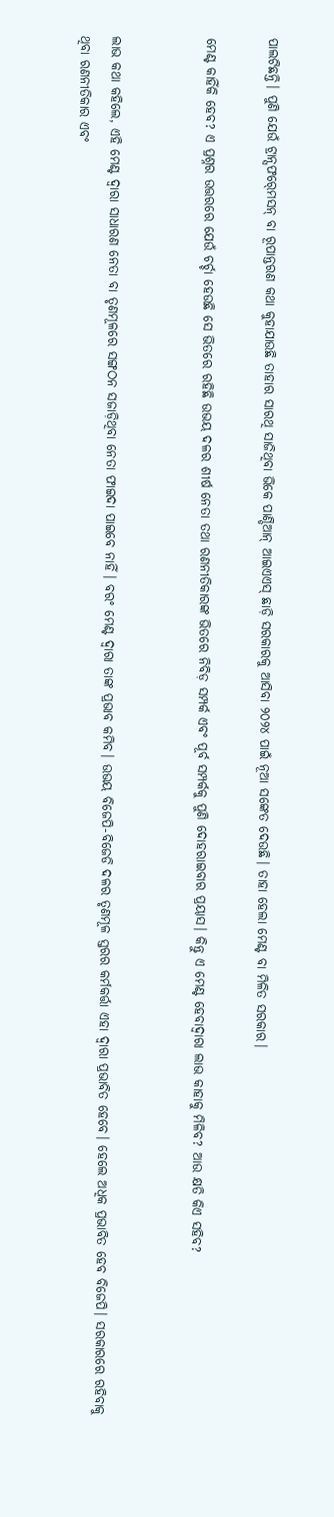ପାଲଟିଛନ୍ତି। ପୁଣି ଯେଉଁ ଟ୍ରାନ୍ସଫର୍‍ମେସନ୍‍ ବା ରୂପାନ୍ତରଣ କଥା କୁହାଯାଉଛି ତାହାର ସାରଥି ସାଜିଥିବା ଭିକେ ପାଣ୍ଡିଆନ୍‍ ଆଇଏଏସ୍‍ ଛାଡ଼ି ସରକାରକୁ ଆସିବା ୨୦୨୪ ପାଇଁ ନୂଆ ସଙ୍କେତ ଦେଉଛି। ତାହା ହେଲା ମେଣ୍ଟ ବା ମିଳିତ ସରକାର।

ମେଣ୍ଟ କାହିଁକି ହେବ? ଏ ପ୍ରଶ୍ନର ଉତ୍ତରରେ ଯେଉଁ ଚର୍ଚ୍ଚା ହେଉଛି ସେ ଭିତରେ ରହିଛି ଉଭୟ ଦଳର ଶୀର୍ଷ ନେତା ତଥା ରଣନୀତିକାରଙ୍କ ଭିତରେ ନିବିଡ଼ ସମ୍ପର୍କ ଏବଂ ପୂର୍ବ ସମ୍ପର୍କକୁ ପୁଣି ଦୋହରାଇବାର ପ୍ରୟାସ। କିନ୍ତୁ ଏ ମେଣ୍ଟ ହେବାଦ୍ୱାରା ଲାଭ କାହାକୁ ମିଳିବ? ଆଉ କ୍ଷତି କିଏ ସହିବ?


ଲାଭ କଥା କହିଲେ, ଏହି ମେଣ୍ଟ ଦ୍ୱାରା ସାଧାରଣ ନେତା ବା ତୃଣମୂଳରେ ସଙ୍ଗଠନ ସଜାଡ଼ିଥିବା ନେତା ଫାଇଦା ପାଇବେ ନାହିଁ। ବରଂ ମେଣ୍ଟ ଦ୍ୱାରା ତାଙ୍କ ପ୍ରଭାବ କମିବ। ଉଭୟ ବିଜେପି-ବିଜେଡି ଦଳର ତୃଣମୂଳ ସ୍ତରର କର୍ମକର୍ତ୍ତା ଏହା ଦ୍ୱାରା ପ୍ରଭାବିତ ହେବେ। ହେଲେ ଅଧିକ ପ୍ରଭାବିତ ହେବ ବିଜେପି। ସରକାରରେ ରହିବାକୁ ଥିବା ରଣନୀତିକାର ଏବଂ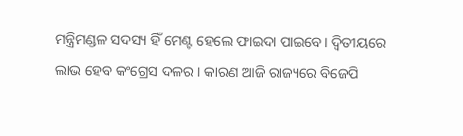ମନ୍ତ୍ରିମଣ୍ଡଳ ସଦସ୍ୟ ହିଁ ମେଣ୍ଟ ହେଲେ ଫାଇଦା ପାଇବେ। ଦ୍ୱିତୀୟରେ ଲାଭ ହେବ କଂଗ୍ରେସ ଦଳର। କାରଣ ଆଜି ରାଜ୍ୟରେ ବିଜେପି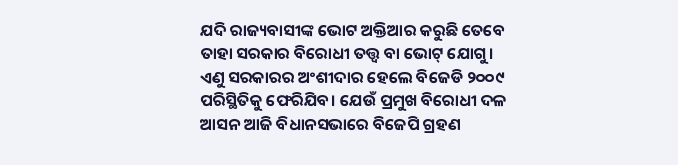ଯଦି ରାଜ୍ୟବାସୀଙ୍କ ଭୋଟ ଅକ୍ତିଆର କରୁଛି ତେବେ ତାହା ସରକାର ବିରୋଧୀ ତତ୍ତ୍ୱ ବା ଭୋଟ୍‍ ଯୋଗୁ। ଏଣୁ ସରକାରର ଅଂଶୀଦାର ହେଲେ ବିଜେଡି ୨୦୦୯ ପରିସ୍ଥିତିକୁ ଫେରିଯିବ। ଯେଉଁ ପ୍ରମୁଖ ବିରୋଧୀ ଦଳ ଆସନ ଆଜି ବିଧାନସଭାରେ ବିଜେପି ଗ୍ରହଣ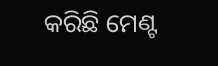କରିଛି ମେଣ୍ଟ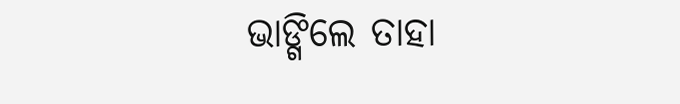ଭାଙ୍ଗିଲେ ତାହା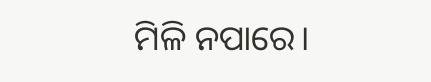ମିଳି ନପାରେ।